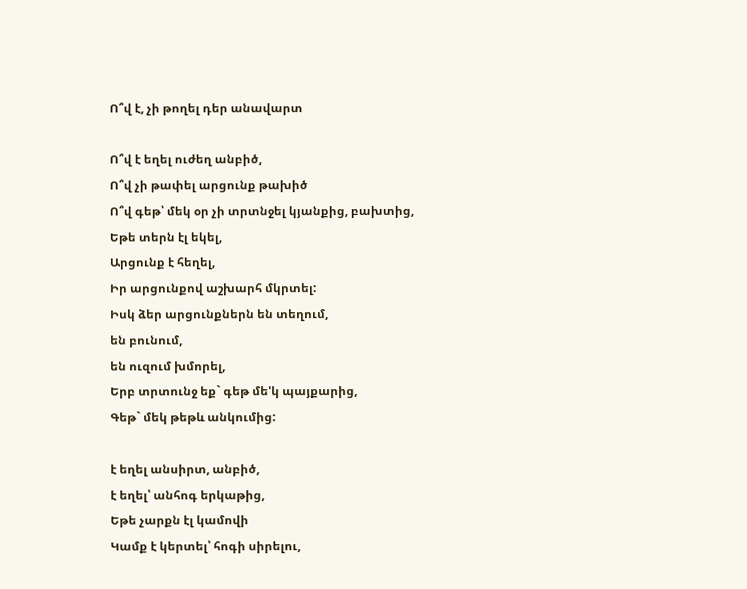Ո՞վ է, չի թողել դեր անավարտ

Ո՞վ է եղել ուժեղ անբիծ,
Ո՞վ չի թափել արցունք թախիծ
Ո՞վ գեթ՝ մեկ օր չի տրտնջել կյանքից, բախտից,
Եթե տերն էլ եկել,
Արցունք է հեղել,
Իր արցունքով աշխարհ մկրտել:
Իսկ ձեր արցունքներն են տեղում,
են բունում,
են ուզում խմորել,
Երբ տրտունջ եք` գեթ մե'կ պայքարից,
Գեթ` մեկ թեթև անկումից:

է եղել անսիրտ, անբիծ,
է եղել՝ անհոգ երկաթից,
Եթե չարքն էլ կամովի
Կամք է կերտել՝ հոգի սիրելու,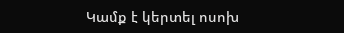Կամք է կերտել ոսոխ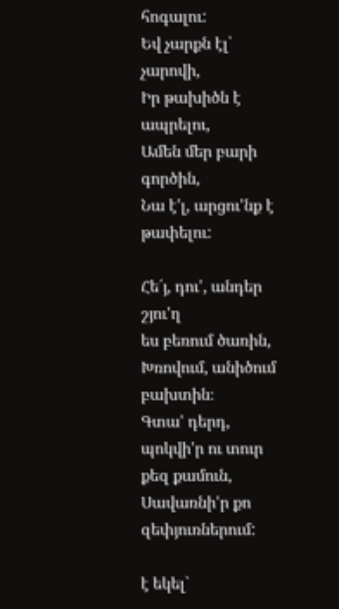հոգալու:
Եվ չարքն էլ՝ չարովի,
Իր թախիծն է ապրելու,
Ամեն մեր բարի գործին,
Նա է'լ, արցու'նք է թափելու:

Հե´յ, դու', անդեր շյու'ղ
ես բեռում ծառին,
Խռովում, անիծում բախտին։
Գտա' դերդ, պոկվի'ր ու տուր քեզ քամուն,
Սավառնի'ր քո զեփյուռներում:

է եկել`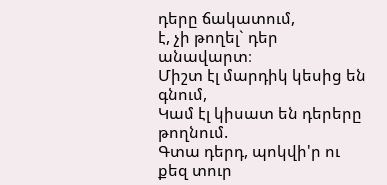դերը ճակատում,
է, չի թողել` դեր անավարտ։
Միշտ էլ մարդիկ կեսից են գնում,
Կամ էլ կիսատ են դերերը թողնում.
Գտա դերդ, պոկվի'ր ու քեզ տուր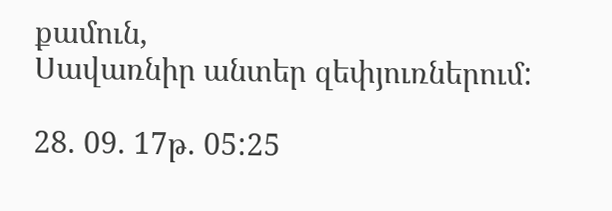քամուն,
Սավառնիր անտեր զեփյուռներում:

28. 09. 17թ. 05:25